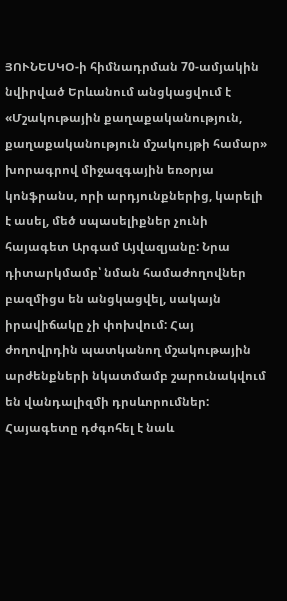ՅՈՒՆԵՍԿՕ-ի հիմնադրման 70-ամյակին նվիրված Երևանում անցկացվում է «Մշակութային քաղաքականություն, քաղաքականություն մշակույթի համար» խորագրով միջազգային եռօրյա կոնֆրանս, որի արդյունքներից, կարելի է ասել, մեծ սպասելիքներ չունի հայագետ Արգամ Այվազյանը: Նրա դիտարկմամբ՝ նման համաժողովներ բազմիցս են անցկացվել, սակայն իրավիճակը չի փոխվում: Հայ ժողովրդին պատկանող մշակութային արժենքների նկատմամբ շարունակվում են վանդալիզմի դրսևորումներ: Հայագետը դժգոհել է նաև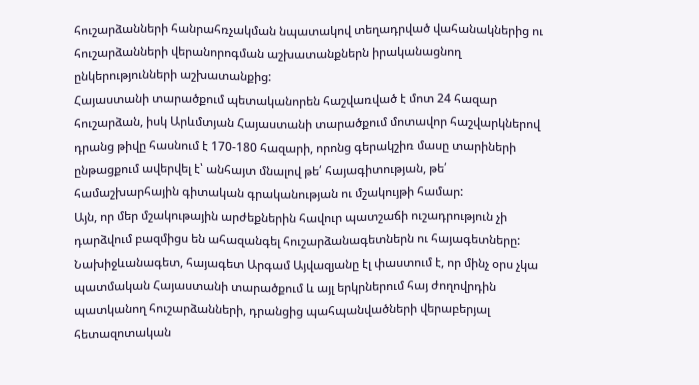հուշարձանների հանրահռչակման նպատակով տեղադրված վահանակներից ու հուշարձանների վերանորոգման աշխատանքներն իրականացնող ընկերությունների աշխատանքից:
Հայաստանի տարածքում պետականորեն հաշվառված է մոտ 24 հազար հուշարձան, իսկ Արևմտյան Հայաստանի տարածքում մոտավոր հաշվարկներով դրանց թիվը հասնում է 170-180 հազարի, որոնց գերակշիռ մասը տարիների ընթացքում ավերվել է՝ անհայտ մնալով թե՛ հայագիտության, թե՛ համաշխարհային գիտական գրականության ու մշակույթի համար:
Այն, որ մեր մշակութային արժեքներին հավուր պատշաճի ուշադրություն չի դարձվում բազմիցս են ահազանգել հուշարձանագետներն ու հայագետները: Նախիջևանագետ, հայագետ Արգամ Այվազյանը էլ փաստում է, որ մինչ օրս չկա պատմական Հայաստանի տարածքում և այլ երկրներում հայ ժողովրդին պատկանող հուշարձանների, դրանցից պահպանվածների վերաբերյալ հետազոտական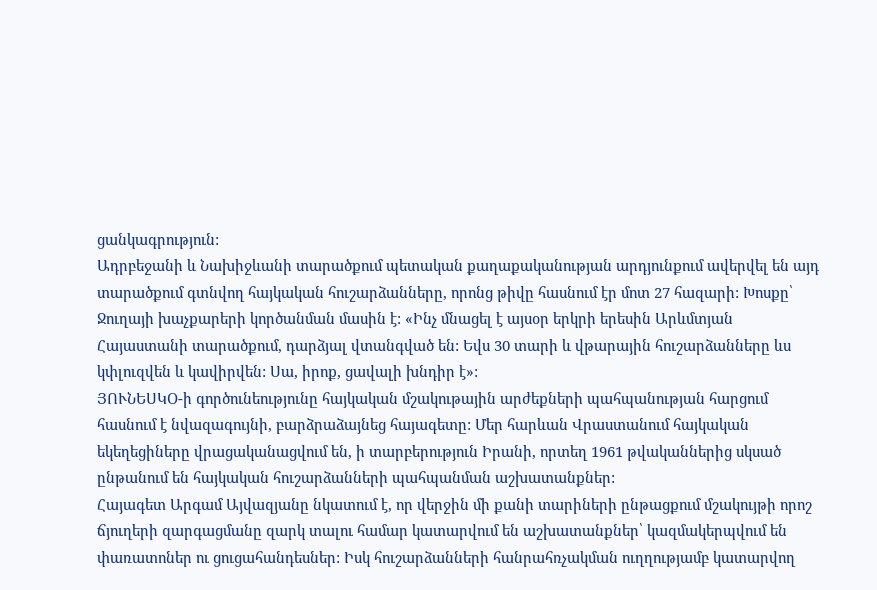ցանկագրություն:
Ադրբեջանի և Նախիջևանի տարածքում պետական քաղաքականության արդյունքում ավերվել են այդ տարածքում գտնվող հայկական հուշարձանները, որոնց թիվը հասնում էր մոտ 27 հազարի: Խոսքը՝ Ջուղայի խաչքարերի կործանման մասին է: «Ինչ մնացել է այսօր երկրի երեսին Արևմտյան Հայաստանի տարածքում, դարձյալ վտանգված են: Եվս 30 տարի և վթարային հուշարձանները ևս կփլուզվեն և կավիրվեն: Սա, իրոք, ցավալի խնդիր է»:
ՅՈՒՆԵՍԿՕ-ի գործունեությունը հայկական մշակութային արժեքների պահպանության հարցում հասնում է նվազագույնի, բարձրաձայնեց հայագետը: Մեր հարևան Վրաստանում հայկական եկեղեցիները վրացականացվում են, ի տարբերություն Իրանի, որտեղ 1961 թվականներից սկսած ընթանում են հայկական հուշարձանների պահպանման աշխատանքներ:
Հայագետ Արգամ Այվազյանը նկատում է, որ վերջին մի քանի տարիների ընթացքում մշակույթի որոշ ճյուղերի զարգացմանը զարկ տալու համար կատարվում են աշխատանքներ՝ կազմակերպվում են փառատոներ ու ցուցահանդեսներ: Իսկ հուշարձանների հանրահռչակման ուղղությամբ կատարվող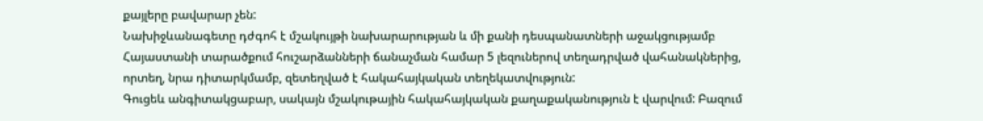քայլերը բավարար չեն:
Նախիջևանագետը դժգոհ է մշակույթի նախարարության և մի քանի դեսպանատների աջակցությամբ Հայաստանի տարածքում հուշարձանների ճանաչման համար 5 լեզուներով տեղադրված վահանակներից, որտեղ, նրա դիտարկմամբ, զետեղված է հակահայկական տեղեկատվություն:
Գուցեև անգիտակցաբար, սակայն մշակութային հակահայկական քաղաքականություն է վարվում: Բազում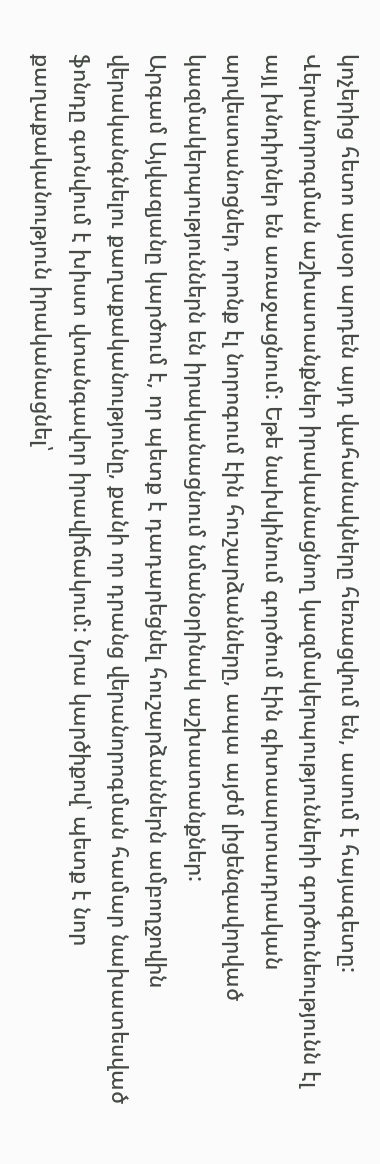կոչերից հետո այսօր արդեն այդ վահանակները հեռացվում են, ասում է հայագետը: Վերանորոգման աշխատանքներ իրականացնող կազմակերպությունների գործունեությունն էլ այլ խնդիրներ են առաջացնում: Եթե նախկինում գործում էին գիտաարտադրական արվեստանոցներ, որոնք էլ նորոգում էին հուշարձանները, ապա այժմ լիցենզավորված կազմակերպություններն են իրականացնում նմանօրինակ աշխատանքներ:
Արգամ Այվազյանը կարծում է, որ պետք է դադարեցնել հուշարձաններն ամբողջովին վերականգնելու քաղաքականությունը, քանի որ դրանց վերանորոգման համար նախատեսված ֆոնդը գտնվում է խիստ վտանգավոր իրավիճակում: Նրա կարծիքով՝ պետք է նոր քաղաքականություն իրականացնել՝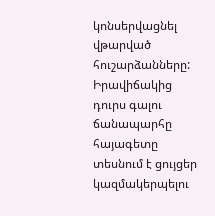կոնսերվացնել վթարված հուշարձանները:
Իրավիճակից դուրս գալու ճանապարհը հայագետը տեսնում է ցույցեր կազմակերպելու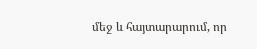մեջ և հայտարարում, որ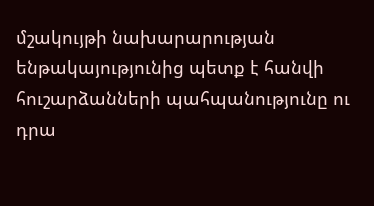մշակույթի նախարարության ենթակայությունից պետք է հանվի հուշարձանների պահպանությունը ու դրա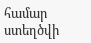համար ստեղծվի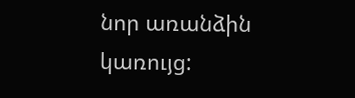նոր առանձին կառույց: